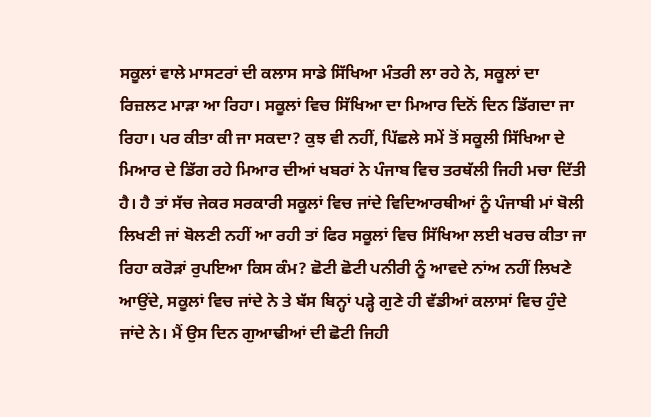ਸਕੂਲਾਂ ਵਾਲੇ ਮਾਸਟਰਾਂ ਦੀ ਕਲਾਸ ਸਾਡੇ ਸਿੱਖਿਆ ਮੰਤਰੀ ਲਾ ਰਹੇ ਨੇ, ਸਕੂਲਾਂ ਦਾ ਰਿਜ਼ਲਟ ਮਾੜਾ ਆ ਰਿਹਾ। ਸਕੂਲਾਂ ਵਿਚ ਸਿੱਖਿਆ ਦਾ ਮਿਆਰ ਦਿਨੋਂ ਦਿਨ ਡਿੱਗਦਾ ਜਾ ਰਿਹਾ। ਪਰ ਕੀਤਾ ਕੀ ਜਾ ਸਕਦਾ? ਕੁਝ ਵੀ ਨਹੀਂ, ਪਿੱਛਲੇ ਸਮੇਂ ਤੋਂ ਸਕੂਲੀ ਸਿੱਖਿਆ ਦੇ ਮਿਆਰ ਦੇ ਡਿੱਗ ਰਹੇ ਮਿਆਰ ਦੀਆਂ ਖਬਰਾਂ ਨੇ ਪੰਜਾਬ ਵਿਚ ਤਰਥੱਲੀ ਜਿਹੀ ਮਚਾ ਦਿੱਤੀ ਹੈ। ਹੈ ਤਾਂ ਸੱਚ ਜੇਕਰ ਸਰਕਾਰੀ ਸਕੂਲਾਂ ਵਿਚ ਜਾਂਦੇ ਵਿਦਿਆਰਥੀਆਂ ਨੂੰ ਪੰਜਾਬੀ ਮਾਂ ਬੋਲੀ ਲਿਖਣੀ ਜਾਂ ਬੋਲਣੀ ਨਹੀਂ ਆ ਰਹੀ ਤਾਂ ਫਿਰ ਸਕੂਲਾਂ ਵਿਚ ਸਿੱਖਿਆ ਲਈ ਖਰਚ ਕੀਤਾ ਜਾ ਰਿਹਾ ਕਰੋੜਾਂ ਰੁਪਇਆ ਕਿਸ ਕੰਮ? ਛੋਟੀ ਛੋਟੀ ਪਨੀਰੀ ਨੂੰ ਆਵਦੇ ਨਾਂਅ ਨਹੀਂ ਲਿਖਣੇ ਆਉਂਦੇ, ਸਕੂਲਾਂ ਵਿਚ ਜਾਂਦੇ ਨੇ ਤੇ ਬੱਸ ਬਿਨ੍ਹਾਂ ਪੜ੍ਹੇ ਗੁਣੇ ਹੀ ਵੱਡੀਆਂ ਕਲਾਸਾਂ ਵਿਚ ਹੁੰਦੇ ਜਾਂਦੇ ਨੇ। ਮੈਂ ਉਸ ਦਿਨ ਗੁਆਢੀਆਂ ਦੀ ਛੋਟੀ ਜਿਹੀ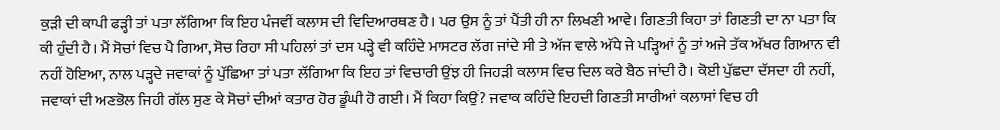ਕੁੜੀ ਦੀ ਕਾਪੀ ਫੜ੍ਹੀ ਤਾਂ ਪਤਾ ਲੱਗਿਆ ਕਿ ਇਹ ਪੰਜਵੀਂ ਕਲਾਸ ਦੀ ਵਿਦਿਆਰਥਣ ਹੈ। ਪਰ ਉਸ ਨੂੰ ਤਾਂ ਪੈਂਤੀ ਹੀ ਨਾ ਲਿਖਣੀ ਆਵੇ। ਗਿਣਤੀ ਕਿਹਾ ਤਾਂ ਗਿਣਤੀ ਦਾ ਨਾ ਪਤਾ ਕਿ ਕੀ ਹੁੰਦੀ ਹੈ। ਮੈਂ ਸੋਚਾਂ ਵਿਚ ਪੈ ਗਿਆ, ਸੋਚ ਰਿਹਾ ਸੀ ਪਹਿਲਾਂ ਤਾਂ ਦਸ ਪੜ੍ਹੇ ਵੀ ਕਹਿੰਦੇ ਮਾਸਟਰ ਲੱਗ ਜਾਂਦੇ ਸੀ ਤੇ ਅੱਜ ਵਾਲੇ ਅੱਧੇ ਜੇ ਪੜ੍ਹਿਆਂ ਨੂੰ ਤਾਂ ਅਜੇ ਤੱਕ ਅੱਖਰ ਗਿਆਨ ਵੀ ਨਹੀਂ ਹੋਇਆ, ਨਾਲ ਪੜ੍ਹਦੇ ਜਵਾਕਾਂ ਨੂੰ ਪੁੱਛਿਆ ਤਾਂ ਪਤਾ ਲੱਗਿਆ ਕਿ ਇਹ ਤਾਂ ਵਿਚਾਰੀ ਉਂਝ ਹੀ ਜਿਹੜੀ ਕਲਾਸ ਵਿਚ ਦਿਲ ਕਰੇ ਬੈਠ ਜਾਂਦੀ ਹੈ। ਕੋਈ ਪੁੱਛਦਾ ਦੱਸਦਾ ਹੀ ਨਹੀਂ, ਜਵਾਕਾਂ ਦੀ ਅਣਭੋਲ ਜਿਹੀ ਗੱਲ ਸੁਣ ਕੇ ਸੋਚਾਂ ਦੀਆਂ ਕਤਾਰ ਹੋਰ ਡੂੰਘੀ ਹੋ ਗਈ। ਮੈਂ ਕਿਹਾ ਕਿਉਂ? ਜਵਾਕ ਕਹਿੰਦੇ ਇਹਦੀ ਗਿਣਤੀ ਸਾਰੀਆਂ ਕਲਾਸਾਂ ਵਿਚ ਹੀ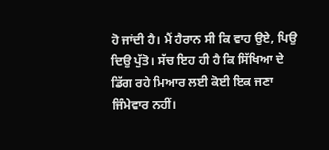ਹੋ ਜਾਂਦੀ ਹੈ। ਮੈਂ ਹੈਰਾਨ ਸੀ ਕਿ ਵਾਹ ਉਏ, ਪਿਉ ਦਿਉ ਪੁੱਤੋ। ਸੱਚ ਇਹ ਹੀ ਹੈ ਕਿ ਸਿੱਖਿਆ ਦੇ ਡਿੱਗ ਰਹੇ ਮਿਆਰ ਲਈ ਕੋਈ ਇਕ ਜਣਾ ਜਿੰਮੇਵਾਰ ਨਹੀਂ।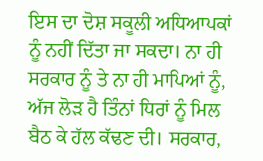ਇਸ ਦਾ ਦੋਸ਼ ਸਕੂਲੀ ਅਧਿਆਪਕਾਂ ਨੂੰ ਨਹੀਂ ਦਿੱਤਾ ਜਾ ਸਕਦਾ। ਨਾ ਹੀ ਸਰਕਾਰ ਨੂੰ ਤੇ ਨਾ ਹੀ ਮਾਪਿਆਂ ਨੂੰ, ਅੱਜ ਲੋੜ ਹੈ ਤਿੰਨਾਂ ਧਿਰਾਂ ਨੂੰ ਮਿਲ ਬੈਠ ਕੇ ਹੱਲ ਕੱਢਣ ਦੀ। ਸਰਕਾਰ,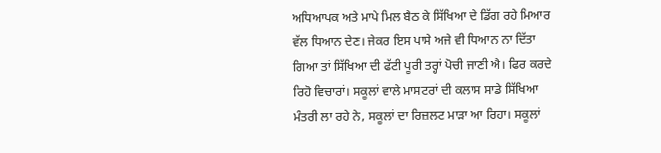ਅਧਿਆਪਕ ਅਤੇ ਮਾਪੇ ਮਿਲ ਬੈਠ ਕੇ ਸਿੱਖਿਆ ਦੇ ਡਿੱਗ ਰਹੇ ਮਿਆਰ ਵੱਲ ਧਿਆਨ ਦੇਣ। ਜੇਕਰ ਇਸ ਪਾਸੇ ਅਜੇ ਵੀ ਧਿਆਨ ਨਾ ਦਿੱਤਾ ਗਿਆ ਤਾਂ ਸਿੱਖਿਆ ਦੀ ਫੱਟੀ ਪੂਰੀ ਤਰ੍ਹਾਂ ਪੋਚੀ ਜਾਣੀ ਐ। ਫਿਰ ਕਰਦੇ ਰਿਹੋ ਵਿਚਾਰਾਂ। ਸਕੂਲਾਂ ਵਾਲੇ ਮਾਸਟਰਾਂ ਦੀ ਕਲਾਸ ਸਾਡੇ ਸਿੱਖਿਆ ਮੰਤਰੀ ਲਾ ਰਹੇ ਨੇ, ਸਕੂਲਾਂ ਦਾ ਰਿਜ਼ਲਟ ਮਾੜਾ ਆ ਰਿਹਾ। ਸਕੂਲਾਂ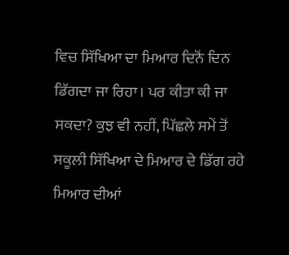ਵਿਚ ਸਿੱਖਿਆ ਦਾ ਮਿਆਰ ਦਿਨੋਂ ਦਿਨ ਡਿੱਗਦਾ ਜਾ ਰਿਹਾ। ਪਰ ਕੀਤਾ ਕੀ ਜਾ ਸਕਦਾ? ਕੁਝ ਵੀ ਨਹੀਂ, ਪਿੱਛਲੇ ਸਮੇਂ ਤੋਂ ਸਕੂਲੀ ਸਿੱਖਿਆ ਦੇ ਮਿਆਰ ਦੇ ਡਿੱਗ ਰਹੇ ਮਿਆਰ ਦੀਆਂ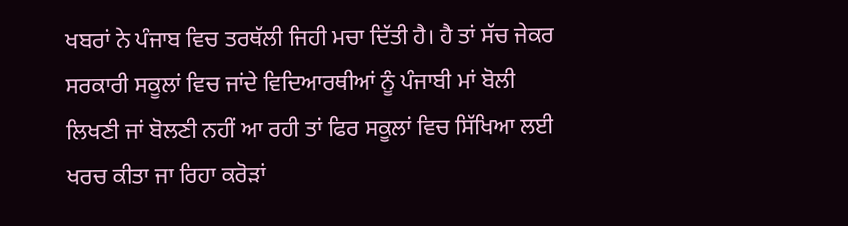ਖਬਰਾਂ ਨੇ ਪੰਜਾਬ ਵਿਚ ਤਰਥੱਲੀ ਜਿਹੀ ਮਚਾ ਦਿੱਤੀ ਹੈ। ਹੈ ਤਾਂ ਸੱਚ ਜੇਕਰ ਸਰਕਾਰੀ ਸਕੂਲਾਂ ਵਿਚ ਜਾਂਦੇ ਵਿਦਿਆਰਥੀਆਂ ਨੂੰ ਪੰਜਾਬੀ ਮਾਂ ਬੋਲੀ ਲਿਖਣੀ ਜਾਂ ਬੋਲਣੀ ਨਹੀਂ ਆ ਰਹੀ ਤਾਂ ਫਿਰ ਸਕੂਲਾਂ ਵਿਚ ਸਿੱਖਿਆ ਲਈ ਖਰਚ ਕੀਤਾ ਜਾ ਰਿਹਾ ਕਰੋੜਾਂ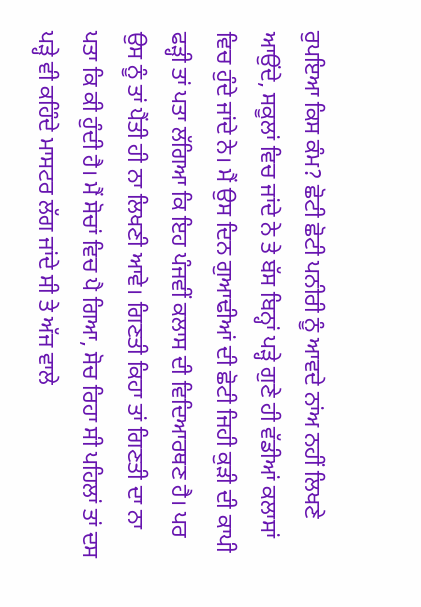ਰੁਪਇਆ ਕਿਸ ਕੰਮ? ਛੋਟੀ ਛੋਟੀ ਪਨੀਰੀ ਨੂੰ ਆਵਦੇ ਨਾਂਅ ਨਹੀਂ ਲਿਖਣੇ ਆਉਂਦੇ, ਸਕੂਲਾਂ ਵਿਚ ਜਾਂਦੇ ਨੇ ਤੇ ਬੱਸ ਬਿਨ੍ਹਾਂ ਪੜ੍ਹੇ ਗੁਣੇ ਹੀ ਵੱਡੀਆਂ ਕਲਾਸਾਂ ਵਿਚ ਹੁੰਦੇ ਜਾਂਦੇ ਨੇ। ਮੈਂ ਉਸ ਦਿਨ ਗੁਆਢੀਆਂ ਦੀ ਛੋਟੀ ਜਿਹੀ ਕੁੜੀ ਦੀ ਕਾਪੀ ਫੜ੍ਹੀ ਤਾਂ ਪਤਾ ਲੱਗਿਆ ਕਿ ਇਹ ਪੰਜਵੀਂ ਕਲਾਸ ਦੀ ਵਿਦਿਆਰਥਣ ਹੈ। ਪਰ ਉਸ ਨੂੰ ਤਾਂ ਪੈਂਤੀ ਹੀ ਨਾ ਲਿਖਣੀ ਆਵੇ। ਗਿਣਤੀ ਕਿਹਾ ਤਾਂ ਗਿਣਤੀ ਦਾ ਨਾ ਪਤਾ ਕਿ ਕੀ ਹੁੰਦੀ ਹੈ। ਮੈਂ ਸੋਚਾਂ ਵਿਚ ਪੈ ਗਿਆ, ਸੋਚ ਰਿਹਾ ਸੀ ਪਹਿਲਾਂ ਤਾਂ ਦਸ ਪੜ੍ਹੇ ਵੀ ਕਹਿੰਦੇ ਮਾਸਟਰ ਲੱਗ ਜਾਂਦੇ ਸੀ ਤੇ ਅੱਜ ਵਾਲੇ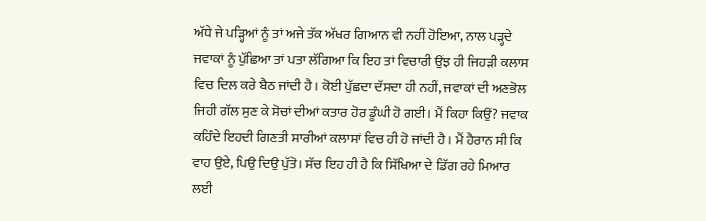ਅੱਧੇ ਜੇ ਪੜ੍ਹਿਆਂ ਨੂੰ ਤਾਂ ਅਜੇ ਤੱਕ ਅੱਖਰ ਗਿਆਨ ਵੀ ਨਹੀਂ ਹੋਇਆ, ਨਾਲ ਪੜ੍ਹਦੇ ਜਵਾਕਾਂ ਨੂੰ ਪੁੱਛਿਆ ਤਾਂ ਪਤਾ ਲੱਗਿਆ ਕਿ ਇਹ ਤਾਂ ਵਿਚਾਰੀ ਉਂਝ ਹੀ ਜਿਹੜੀ ਕਲਾਸ ਵਿਚ ਦਿਲ ਕਰੇ ਬੈਠ ਜਾਂਦੀ ਹੈ। ਕੋਈ ਪੁੱਛਦਾ ਦੱਸਦਾ ਹੀ ਨਹੀਂ, ਜਵਾਕਾਂ ਦੀ ਅਣਭੋਲ ਜਿਹੀ ਗੱਲ ਸੁਣ ਕੇ ਸੋਚਾਂ ਦੀਆਂ ਕਤਾਰ ਹੋਰ ਡੂੰਘੀ ਹੋ ਗਈ। ਮੈਂ ਕਿਹਾ ਕਿਉਂ? ਜਵਾਕ ਕਹਿੰਦੇ ਇਹਦੀ ਗਿਣਤੀ ਸਾਰੀਆਂ ਕਲਾਸਾਂ ਵਿਚ ਹੀ ਹੋ ਜਾਂਦੀ ਹੈ। ਮੈਂ ਹੈਰਾਨ ਸੀ ਕਿ ਵਾਹ ਉਏ, ਪਿਉ ਦਿਉ ਪੁੱਤੋ। ਸੱਚ ਇਹ ਹੀ ਹੈ ਕਿ ਸਿੱਖਿਆ ਦੇ ਡਿੱਗ ਰਹੇ ਮਿਆਰ ਲਈ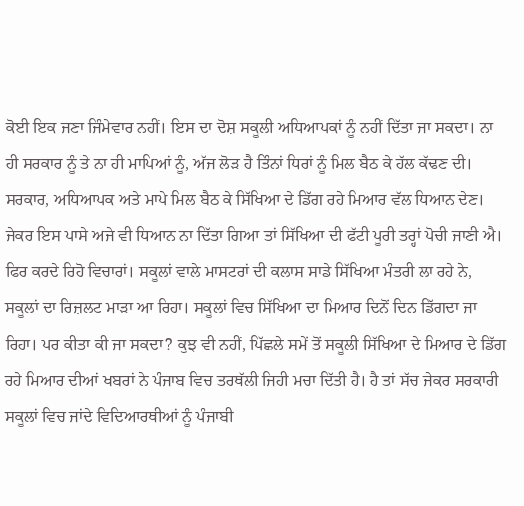ਕੋਈ ਇਕ ਜਣਾ ਜਿੰਮੇਵਾਰ ਨਹੀਂ। ਇਸ ਦਾ ਦੋਸ਼ ਸਕੂਲੀ ਅਧਿਆਪਕਾਂ ਨੂੰ ਨਹੀਂ ਦਿੱਤਾ ਜਾ ਸਕਦਾ। ਨਾ ਹੀ ਸਰਕਾਰ ਨੂੰ ਤੇ ਨਾ ਹੀ ਮਾਪਿਆਂ ਨੂੰ, ਅੱਜ ਲੋੜ ਹੈ ਤਿੰਨਾਂ ਧਿਰਾਂ ਨੂੰ ਮਿਲ ਬੈਠ ਕੇ ਹੱਲ ਕੱਢਣ ਦੀ। ਸਰਕਾਰ, ਅਧਿਆਪਕ ਅਤੇ ਮਾਪੇ ਮਿਲ ਬੈਠ ਕੇ ਸਿੱਖਿਆ ਦੇ ਡਿੱਗ ਰਹੇ ਮਿਆਰ ਵੱਲ ਧਿਆਨ ਦੇਣ। ਜੇਕਰ ਇਸ ਪਾਸੇ ਅਜੇ ਵੀ ਧਿਆਨ ਨਾ ਦਿੱਤਾ ਗਿਆ ਤਾਂ ਸਿੱਖਿਆ ਦੀ ਫੱਟੀ ਪੂਰੀ ਤਰ੍ਹਾਂ ਪੋਚੀ ਜਾਣੀ ਐ। ਫਿਰ ਕਰਦੇ ਰਿਹੋ ਵਿਚਾਰਾਂ। ਸਕੂਲਾਂ ਵਾਲੇ ਮਾਸਟਰਾਂ ਦੀ ਕਲਾਸ ਸਾਡੇ ਸਿੱਖਿਆ ਮੰਤਰੀ ਲਾ ਰਹੇ ਨੇ, ਸਕੂਲਾਂ ਦਾ ਰਿਜ਼ਲਟ ਮਾੜਾ ਆ ਰਿਹਾ। ਸਕੂਲਾਂ ਵਿਚ ਸਿੱਖਿਆ ਦਾ ਮਿਆਰ ਦਿਨੋਂ ਦਿਨ ਡਿੱਗਦਾ ਜਾ ਰਿਹਾ। ਪਰ ਕੀਤਾ ਕੀ ਜਾ ਸਕਦਾ? ਕੁਝ ਵੀ ਨਹੀਂ, ਪਿੱਛਲੇ ਸਮੇਂ ਤੋਂ ਸਕੂਲੀ ਸਿੱਖਿਆ ਦੇ ਮਿਆਰ ਦੇ ਡਿੱਗ ਰਹੇ ਮਿਆਰ ਦੀਆਂ ਖਬਰਾਂ ਨੇ ਪੰਜਾਬ ਵਿਚ ਤਰਥੱਲੀ ਜਿਹੀ ਮਚਾ ਦਿੱਤੀ ਹੈ। ਹੈ ਤਾਂ ਸੱਚ ਜੇਕਰ ਸਰਕਾਰੀ ਸਕੂਲਾਂ ਵਿਚ ਜਾਂਦੇ ਵਿਦਿਆਰਥੀਆਂ ਨੂੰ ਪੰਜਾਬੀ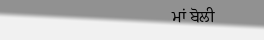ਮਾਂ ਬੋਲੀ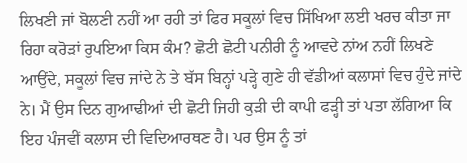ਲਿਖਣੀ ਜਾਂ ਬੋਲਣੀ ਨਹੀਂ ਆ ਰਹੀ ਤਾਂ ਫਿਰ ਸਕੂਲਾਂ ਵਿਚ ਸਿੱਖਿਆ ਲਈ ਖਰਚ ਕੀਤਾ ਜਾ ਰਿਹਾ ਕਰੋੜਾਂ ਰੁਪਇਆ ਕਿਸ ਕੰਮ? ਛੋਟੀ ਛੋਟੀ ਪਨੀਰੀ ਨੂੰ ਆਵਦੇ ਨਾਂਅ ਨਹੀਂ ਲਿਖਣੇ ਆਉਂਦੇ, ਸਕੂਲਾਂ ਵਿਚ ਜਾਂਦੇ ਨੇ ਤੇ ਬੱਸ ਬਿਨ੍ਹਾਂ ਪੜ੍ਹੇ ਗੁਣੇ ਹੀ ਵੱਡੀਆਂ ਕਲਾਸਾਂ ਵਿਚ ਹੁੰਦੇ ਜਾਂਦੇ ਨੇ। ਮੈਂ ਉਸ ਦਿਨ ਗੁਆਢੀਆਂ ਦੀ ਛੋਟੀ ਜਿਹੀ ਕੁੜੀ ਦੀ ਕਾਪੀ ਫੜ੍ਹੀ ਤਾਂ ਪਤਾ ਲੱਗਿਆ ਕਿ ਇਹ ਪੰਜਵੀਂ ਕਲਾਸ ਦੀ ਵਿਦਿਆਰਥਣ ਹੈ। ਪਰ ਉਸ ਨੂੰ ਤਾਂ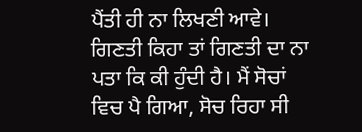ਪੈਂਤੀ ਹੀ ਨਾ ਲਿਖਣੀ ਆਵੇ। ਗਿਣਤੀ ਕਿਹਾ ਤਾਂ ਗਿਣਤੀ ਦਾ ਨਾ ਪਤਾ ਕਿ ਕੀ ਹੁੰਦੀ ਹੈ। ਮੈਂ ਸੋਚਾਂ ਵਿਚ ਪੈ ਗਿਆ, ਸੋਚ ਰਿਹਾ ਸੀ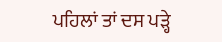ਪਹਿਲਾਂ ਤਾਂ ਦਸ ਪੜ੍ਹੇ